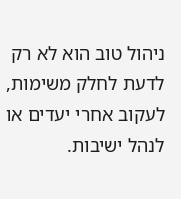ניהול טוב הוא לא רק לדעת לחלק משימות, לעקוב אחרי יעדים או לנהל ישיבות.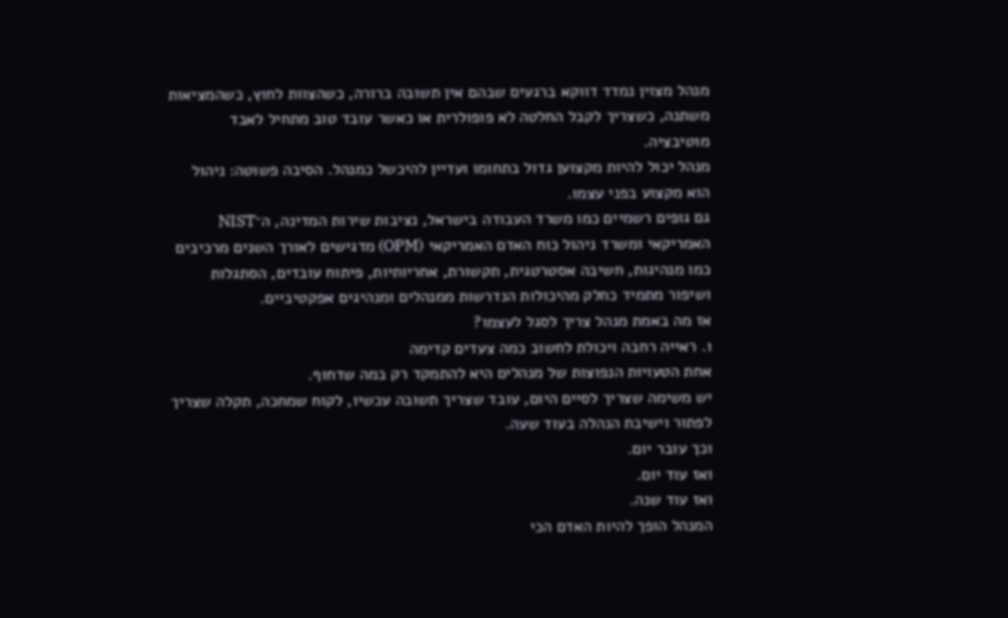מנהל מצוין נמדד דווקא ברגעים שבהם אין תשובה ברורה, כשהצוות לחוץ, כשהמציאות משתנה, כשצריך לקבל החלטה לא פופולרית או כאשר עובד טוב מתחיל לאבד מוטיבציה.
מנהל יכול להיות מקצוען גדול בתחומו ועדיין להיכשל כמנהל. הסיבה פשוטה: ניהול הוא מקצוע בפני עצמו.
גם גופים רשמיים כמו משרד העבודה בישראל, נציבות שירות המדינה, ה־NIST האמריקאי ומשרד ניהול כוח האדם האמריקאי (OPM) מדגישים לאורך השנים מרכיבים כמו מנהיגות, חשיבה אסטרטגית, תקשורת, אחריותיות, פיתוח עובדים, הסתגלות ושיפור מתמיד כחלק מהיכולות הנדרשות ממנהלים ומנהיגים אפקטיביים.
אז מה באמת מנהל צריך לסגל לעצמו?
1. ראייה רחבה ויכולת לחשוב כמה צעדים קדימה
אחת הטעויות הנפוצות של מנהלים היא להתמקד רק במה שדחוף.
יש משימה שצריך לסיים היום, עובד שצריך תשובה עכשיו, לקוח שמחכה, תקלה שצריך לפתור וישיבת הנהלה בעוד שעה.
וכך עובר יום.
ואז עוד יום.
ואז עוד שנה.
המנהל הופך להיות האדם הכי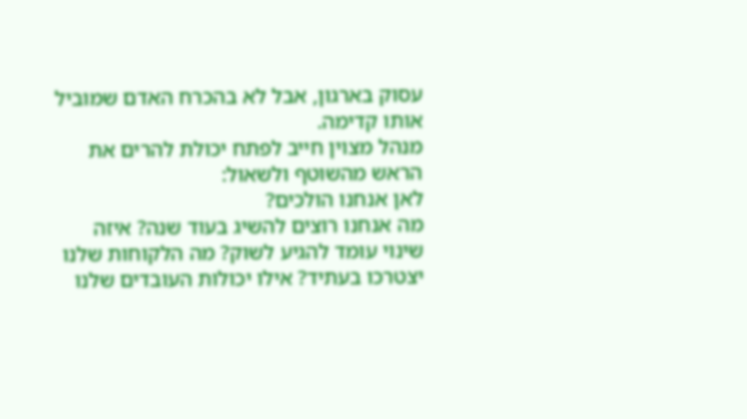עסוק בארגון, אבל לא בהכרח האדם שמוביל אותו קדימה.
מנהל מצוין חייב לפתח יכולת להרים את הראש מהשוטף ולשאול:
לאן אנחנו הולכים?
מה אנחנו רוצים להשיג בעוד שנה? איזה שינוי עומד להגיע לשוק? מה הלקוחות שלנו יצטרכו בעתיד? אילו יכולות העובדים שלנו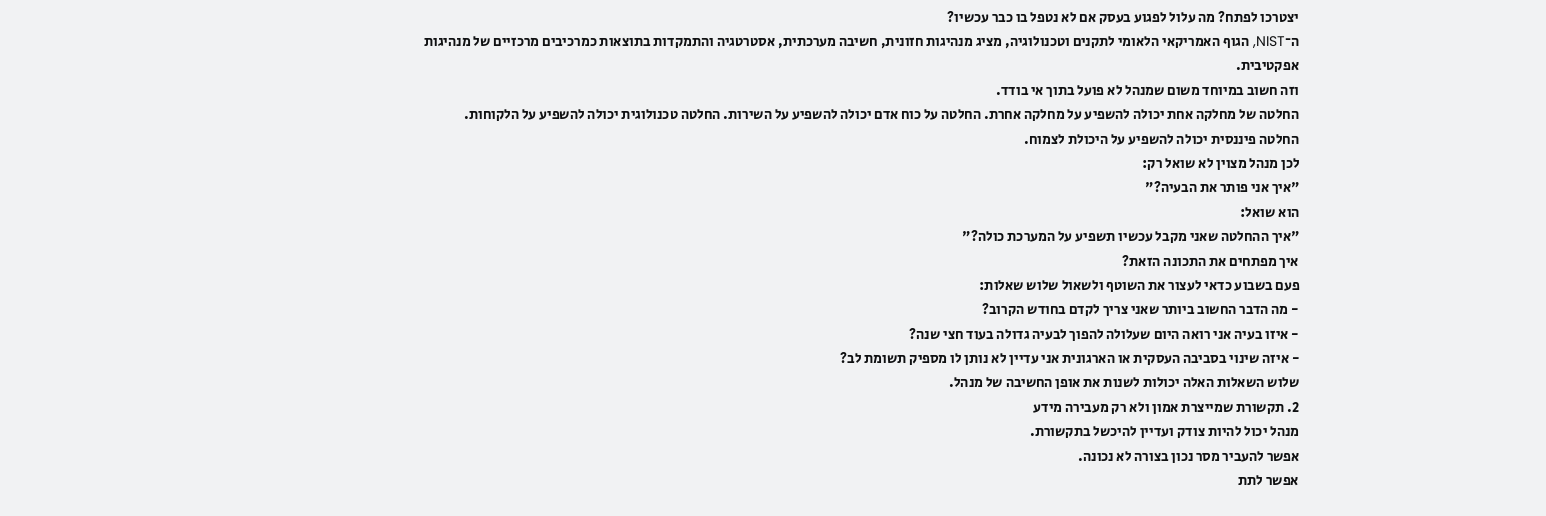יצטרכו לפתח? מה עלול לפגוע בעסק אם לא נטפל בו כבר עכשיו?
ה־NIST, הגוף האמריקאי הלאומי לתקנים וטכנולוגיה, מציג מנהיגות חזונית, חשיבה מערכתית, אסטרטגיה והתמקדות בתוצאות כמרכיבים מרכזיים של מנהיגות אפקטיבית.
וזה חשוב במיוחד משום שמנהל לא פועל בתוך אי בודד.
החלטה של מחלקה אחת יכולה להשפיע על מחלקה אחרת. החלטה על כוח אדם יכולה להשפיע על השירות. החלטה טכנולוגית יכולה להשפיע על הלקוחות. החלטה פיננסית יכולה להשפיע על היכולת לצמוח.
לכן מנהל מצוין לא שואל רק:
"איך אני פותר את הבעיה?"
הוא שואל:
"איך ההחלטה שאני מקבל עכשיו תשפיע על המערכת כולה?"
איך מפתחים את התכונה הזאת?
פעם בשבוע כדאי לעצור את השוטף ולשאול שלוש שאלות:
- מה הדבר החשוב ביותר שאני צריך לקדם בחודש הקרוב?
- איזו בעיה אני רואה היום שעלולה להפוך לבעיה גדולה בעוד חצי שנה?
- איזה שינוי בסביבה העסקית או הארגונית אני עדיין לא נותן לו מספיק תשומת לב?
שלוש השאלות האלה יכולות לשנות את אופן החשיבה של מנהל.
2. תקשורת שמייצרת אמון ולא רק מעבירה מידע
מנהל יכול להיות צודק ועדיין להיכשל בתקשורת.
אפשר להעביר מסר נכון בצורה לא נכונה.
אפשר לתת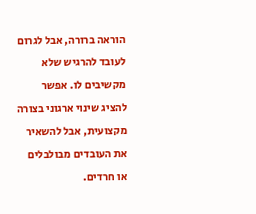הוראה ברורה, אבל לגרום לעובד להרגיש שלא מקשיבים לו. אפשר להציג שינוי ארגוני בצורה מקצועית, אבל להשאיר את העובדים מבולבלים או חרדים.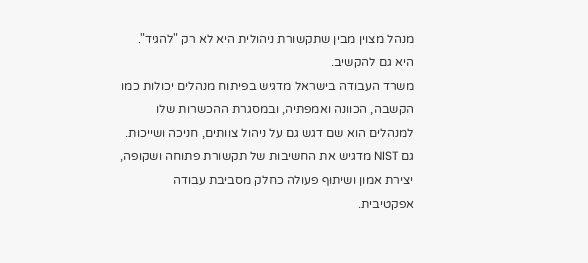מנהל מצוין מבין שתקשורת ניהולית היא לא רק "להגיד".
היא גם להקשיב.
משרד העבודה בישראל מדגיש בפיתוח מנהלים יכולות כמו הקשבה, הכוונה ואמפתיה, ובמסגרת ההכשרות שלו למנהלים הוא שם דגש גם על ניהול צוותים, חניכה ושייכות.
גם NIST מדגיש את החשיבות של תקשורת פתוחה ושקופה, יצירת אמון ושיתוף פעולה כחלק מסביבת עבודה אפקטיבית.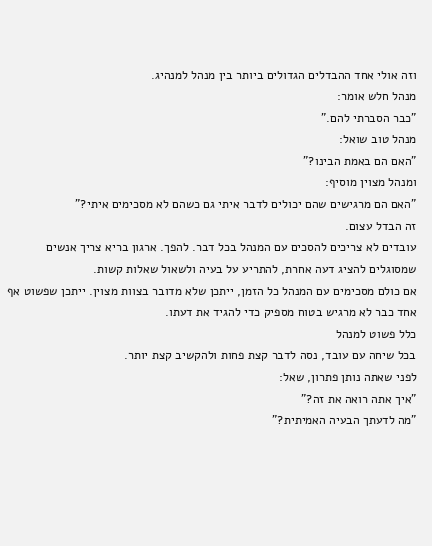וזה אולי אחד ההבדלים הגדולים ביותר בין מנהל למנהיג.
מנהל חלש אומר:
"כבר הסברתי להם."
מנהל טוב שואל:
"האם הם באמת הבינו?"
ומנהל מצוין מוסיף:
"האם הם מרגישים שהם יכולים לדבר איתי גם כשהם לא מסכימים איתי?"
זה הבדל עצום.
עובדים לא צריכים להסכים עם המנהל בכל דבר. להפך. ארגון בריא צריך אנשים שמסוגלים להציג דעה אחרת, להתריע על בעיה ולשאול שאלות קשות.
אם כולם מסכימים עם המנהל כל הזמן, ייתכן שלא מדובר בצוות מצוין. ייתכן שפשוט אף אחד כבר לא מרגיש בטוח מספיק כדי להגיד את דעתו.
כלל פשוט למנהל
בכל שיחה עם עובד, נסה לדבר קצת פחות ולהקשיב קצת יותר.
לפני שאתה נותן פתרון, שאל:
"איך אתה רואה את זה?"
"מה לדעתך הבעיה האמיתית?"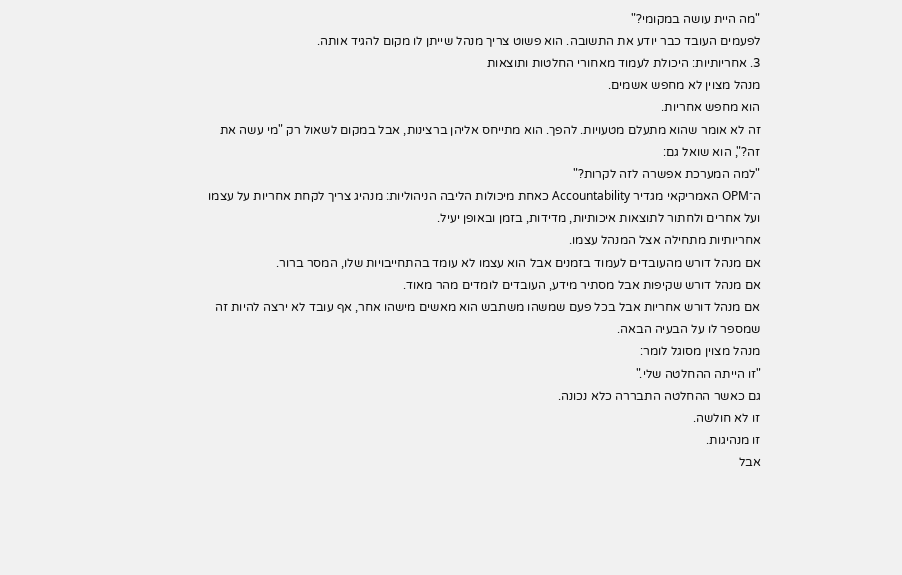"מה היית עושה במקומי?"
לפעמים העובד כבר יודע את התשובה. הוא פשוט צריך מנהל שייתן לו מקום להגיד אותה.
3. אחריותיות: היכולת לעמוד מאחורי החלטות ותוצאות
מנהל מצוין לא מחפש אשמים.
הוא מחפש אחריות.
זה לא אומר שהוא מתעלם מטעויות. להפך. הוא מתייחס אליהן ברצינות, אבל במקום לשאול רק "מי עשה את זה?", הוא שואל גם:
"למה המערכת אפשרה לזה לקרות?"
ה־OPM האמריקאי מגדיר Accountability כאחת מיכולות הליבה הניהוליות: מנהיג צריך לקחת אחריות על עצמו ועל אחרים ולחתור לתוצאות איכותיות, מדידות, בזמן ובאופן יעיל.
אחריותיות מתחילה אצל המנהל עצמו.
אם מנהל דורש מהעובדים לעמוד בזמנים אבל הוא עצמו לא עומד בהתחייבויות שלו, המסר ברור.
אם מנהל דורש שקיפות אבל מסתיר מידע, העובדים לומדים מהר מאוד.
אם מנהל דורש אחריות אבל בכל פעם שמשהו משתבש הוא מאשים מישהו אחר, אף עובד לא ירצה להיות זה שמספר לו על הבעיה הבאה.
מנהל מצוין מסוגל לומר:
"זו הייתה ההחלטה שלי."
גם כאשר ההחלטה התבררה כלא נכונה.
זו לא חולשה.
זו מנהיגות.
אבל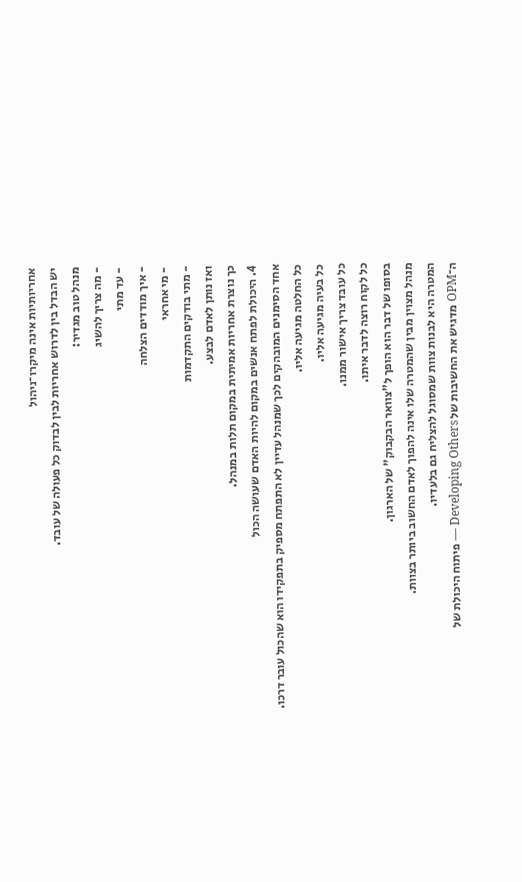אחריותיות אינה מיקרו־ניהול
יש הבדל בין לדרוש אחריות לבין לבדוק כל פעולה של עובד.
מנהל טוב מגדיר:
- מה צריך להשיג
- עד מתי
- איך מודדים הצלחה
- מי אחראי
- מתי בודקים התקדמות
ואז נותן לאדם לבצע.
כך נוצרת אחריות אמיתית במקום תלות במנהל.
4. היכולת לפתח אנשים במקום להיות האדם שעושה הכול
אחד הסימנים המובהקים לכך שמנהל עדיין לא התפתח מספיק בתפקידו הוא שהכול עובר דרכו.
כל החלטה מגיעה אליו.
כל בעיה מגיעה אליו.
כל עובד צריך אישור ממנו.
כל לקוח רוצה לדבר איתו.
בסופו של דבר הוא הופך ל"צוואר הבקבוק" של הארגון.
מנהל מצוין מבין שהמטרה שלו אינה להפוך לאדם החשוב ביותר בצוות.
המטרה היא לבנות צוות שמסוגל להצליח גם בלעדיו.
ה־OPM מדגיש את החשיבות של Developing Others — פיתוח היכולת של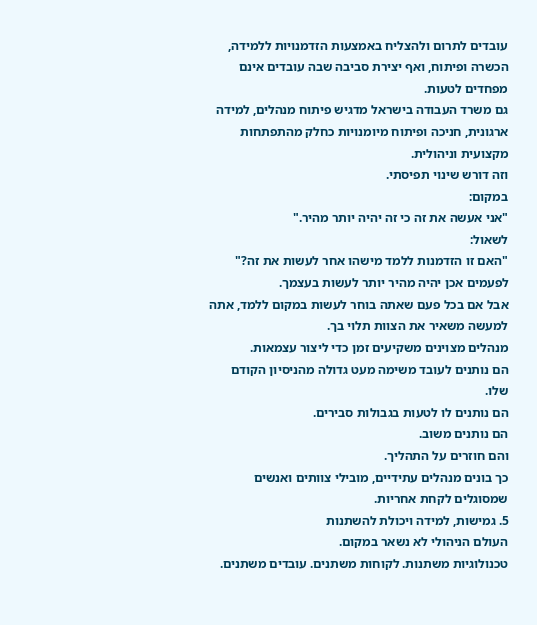עובדים לתרום ולהצליח באמצעות הזדמנויות ללמידה, הכשרה ופיתוח, ואף יצירת סביבה שבה עובדים אינם מפחדים לטעות.
גם משרד העבודה בישראל מדגיש פיתוח מנהלים, למידה ארגונית, חניכה ופיתוח מיומנויות כחלק מהתפתחות מקצועית וניהולית.
וזה דורש שינוי תפיסתי.
במקום:
"אני אעשה את זה כי זה יהיה יותר מהיר."
לשאול:
"האם זו הזדמנות ללמד מישהו אחר לעשות את זה?"
לפעמים אכן יהיה מהיר יותר לעשות בעצמך.
אבל אם בכל פעם שאתה בוחר לעשות במקום ללמד, אתה למעשה משאיר את הצוות תלוי בך.
מנהלים מצוינים משקיעים זמן כדי ליצור עצמאות.
הם נותנים לעובד משימה מעט גדולה מהניסיון הקודם שלו.
הם נותנים לו לטעות בגבולות סבירים.
הם נותנים משוב.
והם חוזרים על התהליך.
כך בונים מנהלים עתידיים, מובילי צוותים ואנשים שמסוגלים לקחת אחריות.
5. גמישות, למידה ויכולת להשתנות
העולם הניהולי לא נשאר במקום.
טכנולוגיות משתנות. לקוחות משתנים. עובדים משתנים.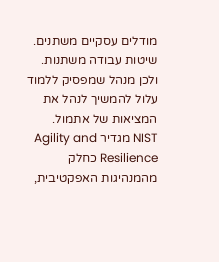מודלים עסקיים משתנים. שיטות עבודה משתנות.
ולכן מנהל שמפסיק ללמוד עלול להמשיך לנהל את המציאות של אתמול.
NIST מגדיר Agility and Resilience כחלק מהמנהיגות האפקטיבית,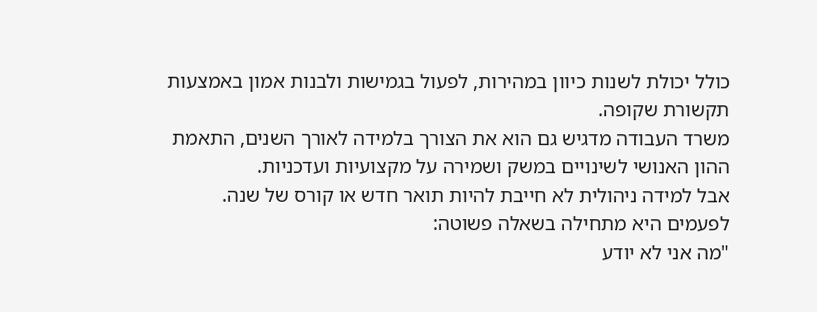כולל יכולת לשנות כיוון במהירות, לפעול בגמישות ולבנות אמון באמצעות תקשורת שקופה.
משרד העבודה מדגיש גם הוא את הצורך בלמידה לאורך השנים, התאמת ההון האנושי לשינויים במשק ושמירה על מקצועיות ועדכניות.
אבל למידה ניהולית לא חייבת להיות תואר חדש או קורס של שנה.
לפעמים היא מתחילה בשאלה פשוטה:
"מה אני לא יודע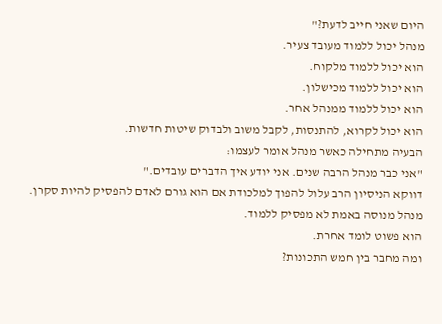היום שאני חייב לדעת?"
מנהל יכול ללמוד מעובד צעיר.
הוא יכול ללמוד מלקוח.
הוא יכול ללמוד מכישלון.
הוא יכול ללמוד ממנהל אחר.
הוא יכול לקרוא, להתנסות, לקבל משוב ולבדוק שיטות חדשות.
הבעיה מתחילה כאשר מנהל אומר לעצמו:
"אני כבר מנהל הרבה שנים. אני יודע איך הדברים עובדים."
דווקא הניסיון הרב עלול להפוך למלכודת אם הוא גורם לאדם להפסיק להיות סקרן.
מנהל מנוסה באמת לא מפסיק ללמוד.
הוא פשוט לומד אחרת.
ומה מחבר בין חמש התכונות?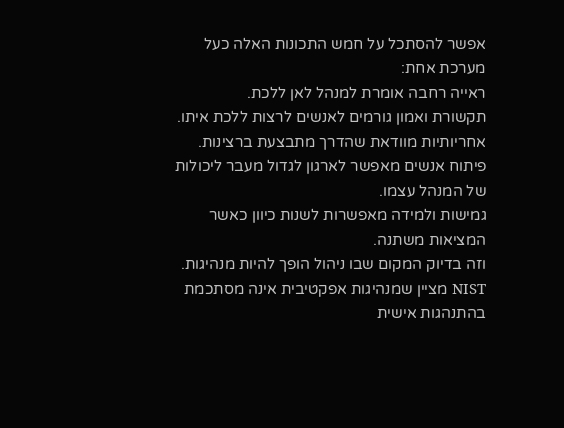אפשר להסתכל על חמש התכונות האלה כעל מערכת אחת:
ראייה רחבה אומרת למנהל לאן ללכת.
תקשורת ואמון גורמים לאנשים לרצות ללכת איתו.
אחריותיות מוודאת שהדרך מתבצעת ברצינות.
פיתוח אנשים מאפשר לארגון לגדול מעבר ליכולות של המנהל עצמו.
גמישות ולמידה מאפשרות לשנות כיוון כאשר המציאות משתנה.
וזה בדיוק המקום שבו ניהול הופך להיות מנהיגות.
NIST מציין שמנהיגות אפקטיבית אינה מסתכמת בהתנהגות אישית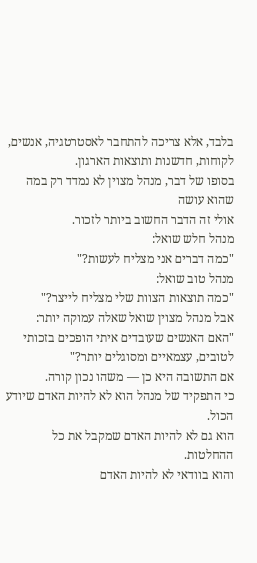בלבד, אלא צריכה להתחבר לאסטרטגיה, אנשים, לקוחות, חדשנות ותוצאות הארגון.
בסופו של דבר, מנהל מצוין לא נמדד רק במה שהוא עושה
אולי זה הדבר החשוב ביותר לזכור.
מנהל חלש שואל:
"כמה דברים אני מצליח לעשות?"
מנהל טוב שואל:
"כמה תוצאות הצוות שלי מצליח לייצר?"
אבל מנהל מצוין שואל שאלה עמוקה יותר:
"האם האנשים שעובדים איתי הופכים בזכותי לטובים, עצמאיים ומסוגלים יותר?"
אם התשובה היא כן — משהו נכון קורה.
כי התפקיד של מנהל הוא לא להיות האדם שיודע הכול.
הוא גם לא להיות האדם שמקבל את כל ההחלטות.
והוא בוודאי לא להיות האדם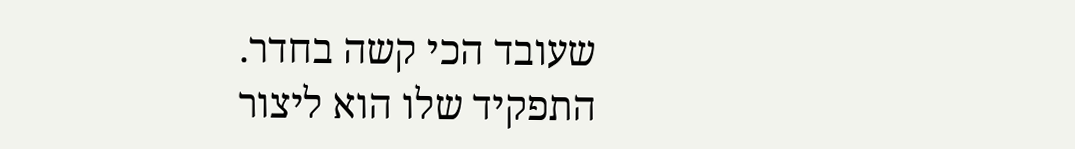שעובד הכי קשה בחדר.
התפקיד שלו הוא ליצור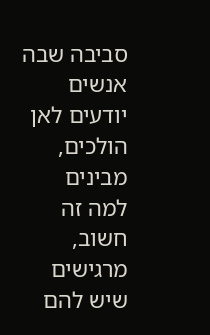סביבה שבה אנשים יודעים לאן הולכים, מבינים למה זה חשוב, מרגישים שיש להם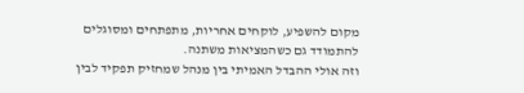מקום להשפיע, לוקחים אחריות, מתפתחים ומסוגלים להתמודד גם כשהמציאות משתנה.
וזה אולי ההבדל האמיתי בין מנהל שמחזיק תפקיד לבין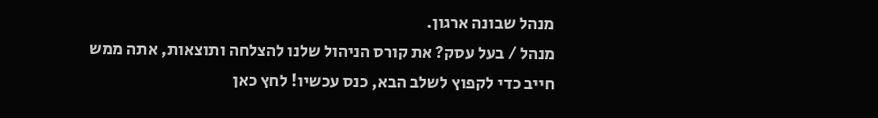מנהל שבונה ארגון.
מנהל / בעל עסק? את קורס הניהול שלנו להצלחה ותוצאות, אתה ממש חייב כדי לקפוץ לשלב הבא, כנס עכשיו! לחץ כאן